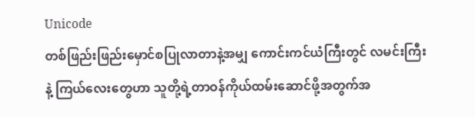Unicode
တစ်ဖြည်းဖြည်းမှောင်စပြုလာတာနဲ့အမျှ ကောင်းကင်ယံကြီးတွင် လမင်းကြီးနဲ့ ကြယ်လေးတွေဟာ သူတို့ရဲ့တာဝန်ကိုယ်ထမ်းဆောင်ဖို့အတွက်အ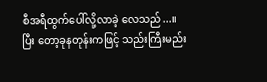စီအရီထွက်ပေါ်လို့လာခဲ့ လေသည်...။
ပြီး တော့ခုနတုန်းကဖြင့် သည်းကြီးမည်း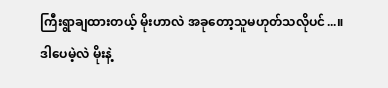ကြီးရွာချထားတယ့် မိုးဟာလဲ အခုတော့သူမဟုတ်သလိုပင်...။
ဒါပေမဲ့လဲ မိုးနဲ့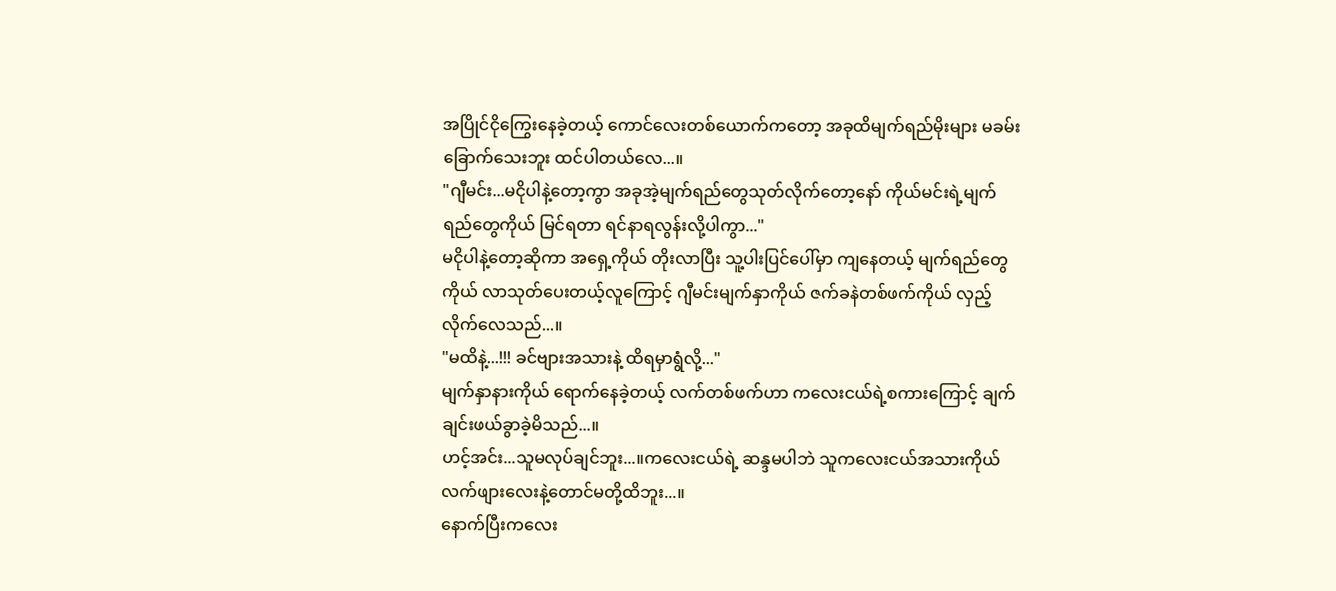အပြိုင်ငိုကြွေးနေခဲ့တယ့် ကောင်လေးတစ်ယောက်ကတော့ အခုထိမျက်ရည်မိုးများ မခမ်းခြောက်သေးဘူး ထင်ပါတယ်လေ...။
"ဂျီမင်း...မငိုပါနဲ့တော့ကွာ အခုအဲ့မျက်ရည်တွေသုတ်လိုက်တော့နော် ကိုယ်မင်းရဲ့မျက်ရည်တွေကိုယ် မြင်ရတာ ရင်နာရလွန်းလို့ပါကွာ..."
မငိုပါနဲ့တော့ဆိုကာ အရှေ့ကိုယ် တိုးလာပြီး သူ့ပါးပြင်ပေါ်မှာ ကျနေတယ့် မျက်ရည်တွေကိုယ် လာသုတ်ပေးတယ့်လူကြောင့် ဂျီမင်းမျက်နှာကိုယ် ဇက်ခနဲတစ်ဖက်ကိုယ် လှည့်လိုက်လေသည်...။
"မထိနဲ့...!!! ခင်ဗျားအသားနဲ့ ထိရမှာရွံလို့..."
မျက်နှာနားကိုယ် ရောက်နေခဲ့တယ့် လက်တစ်ဖက်ဟာ ကလေးငယ်ရဲ့စကားကြောင့် ချက်ချင်းဖယ်ခွာခဲ့မိသည်...။
ဟင့်အင်း...သူမလုပ်ချင်ဘူး...။ကလေးငယ်ရဲ့ ဆန္ဒမပါဘဲ သူကလေးငယ်အသားကိုယ်လက်ဖျားလေးနဲ့တောင်မတို့ထိဘူး...။
နောက်ပြီးကလေး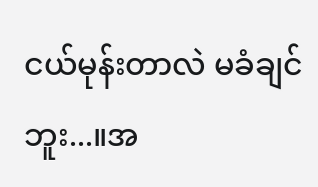ငယ်မုန်းတာလဲ မခံချင်ဘူး...။အ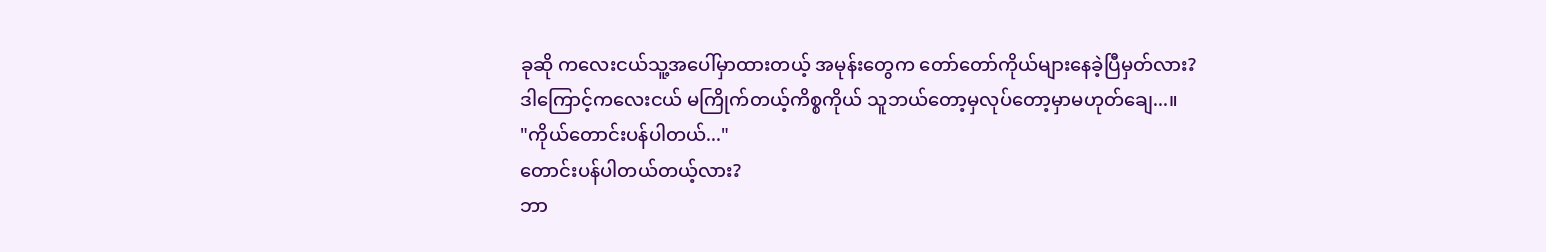ခုဆို ကလေးငယ်သူ့အပေါ်မှာထားတယ့် အမုန်းတွေက တော်တော်ကိုယ်များနေခဲ့ပြီမှတ်လား?
ဒါကြောင့်ကလေးငယ် မကြိုက်တယ့်ကိစ္စကိုယ် သူဘယ်တော့မှလုပ်တော့မှာမဟုတ်ချေ...။
"ကိုယ်တောင်းပန်ပါတယ်..."
တောင်းပန်ပါတယ်တယ့်လား?
ဘာ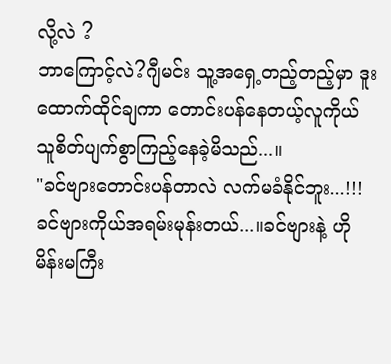လို့လဲ ?
ဘာကြောင့်လဲ?ဂျီမင်း သူ့အရှေ့တည့်တည့်မှာ ဒူးထောက်ထိုင်ချကာ တောင်းပန်နေတယ့်လူကိုယ် သူစိတ်ပျက်စွာကြည့်နေခဲ့မိသည်...။
"ခင်ဗျားတောင်းပန်တာလဲ လက်မခံနိုင်ဘူး...!!! ခင်ဗျားကိုယ်အရမ်းမုန်းတယ်...။ခင်ဗျားနဲ့ ဟိုမိန်းမကြီး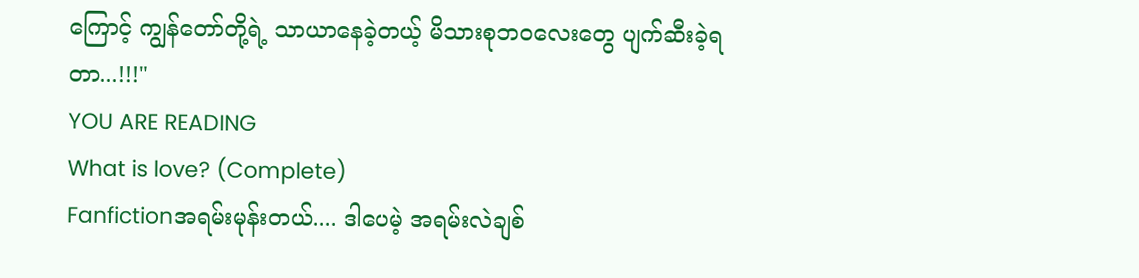ကြောင့် ကျွန်တော်တို့ရဲ့ သာယာနေခဲ့တယ့် မိသားစုဘဝလေးတွေ ပျက်ဆီးခဲ့ရတာ...!!!"
YOU ARE READING
What is love? (Complete)
Fanfictionအရမ်းမုန်းတယ်.... ဒါပေမဲ့ အရမ်းလဲချစ်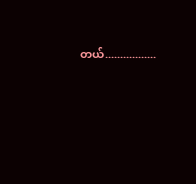တယ်.................